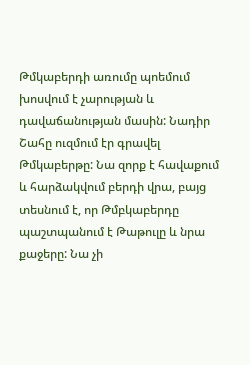Թմկաբերդի առումը պոեմում խոսվում է չարության և դավաճանության մասին: Նադիր Շահը ուզմում էր գրավել Թմկաբերթը: Նա զորք է հավաքում և հարձակվում բերդի վրա, բայց տեսնում է, որ Թմբկաբերդը պաշտպանում է Թաթուլը և նրա քաջերը: Նա չի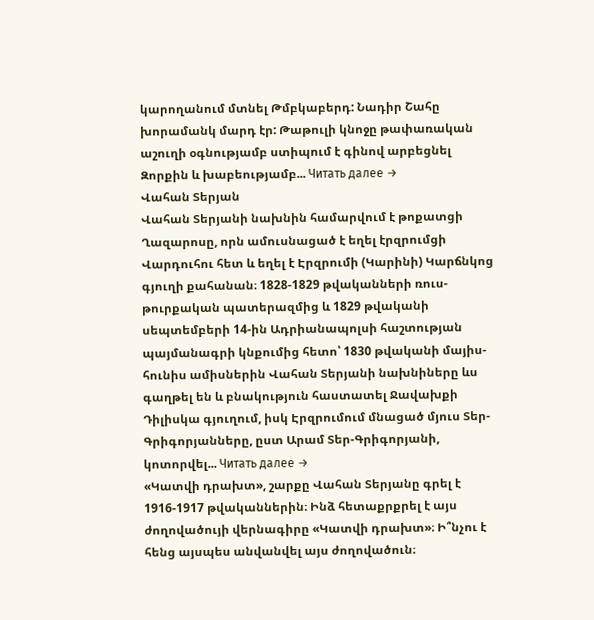կարողանում մտնել Թմբկաբերդ: Նադիր Շահը խորամանկ մարդ էր: Թաթուլի կնոջը թափառական աշուղի օգնությամբ ստիպում է գինով արբեցնել Զորքին և խաբեությամբ... Читать далее →
Վահան Տերյան
Վահան Տերյանի նախնին համարվում է թոքատցի Ղազարոսը, որն ամուսնացած է եղել էրզրումցի Վարդուհու հետ և եղել է Էրզրումի (Կարինի) Կարճնկոց գյուղի քահանան։ 1828-1829 թվականների ռուս-թուրքական պատերազմից և 1829 թվականի սեպտեմբերի 14-ին Ադրիանապոլսի հաշտության պայմանագրի կնքումից հետո՝ 1830 թվականի մայիս-հունիս ամիսներին Վահան Տերյանի նախնիները ևս գաղթել են և բնակություն հաստատել Ջավախքի Դիլիսկա գյուղում, իսկ Էրզրումում մնացած մյուս Տեր-Գրիգորյանները, ըստ Արամ Տեր-Գրիգորյանի, կոտորվել... Читать далее →
«Կատվի դրախտ», շարքը Վահան Տերյանը գրել է 1916-1917 թվականներին։ Ինձ հետաքրքրել է այս ժողովածույի վերնագիրը «Կատվի դրախտ»։ Ի՞նչու է հենց այսպես անվանվել այս ժողովածուն։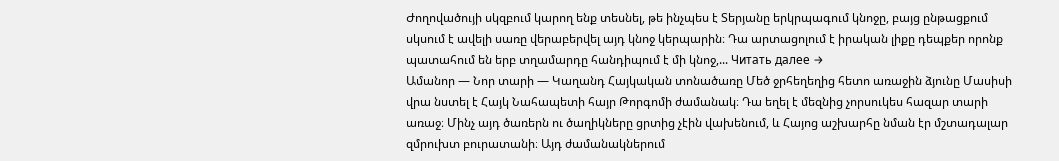Ժողովածույի սկզբում կարող ենք տեսնել, թե ինչպես է Տերյանը երկրպագում կնոջը, բայց ընթացքում սկսում է ավելի սառը վերաբերվել այդ կնոջ կերպարին։ Դա արտացոլում է իրական լիքը դեպքեր որոնք պատահում են երբ տղամարդը հանդիպում է մի կնոջ,... Читать далее →
Ամանոր — Նոր տարի — Կաղանդ Հայկական տոնածառը Մեծ ջրհեղեղից հետո առաջին ձյունը Մասիսի վրա նստել է Հայկ Նահապետի հայր Թորգոմի ժամանակ։ Դա եղել է մեզնից չորսուկես հազար տարի առաջ։ Մինչ այդ ծառերն ու ծաղիկները ցրտից չէին վախենում, և Հայոց աշխարհը նման էր մշտադալար զմրուխտ բուրատանի։ Այդ ժամանակներում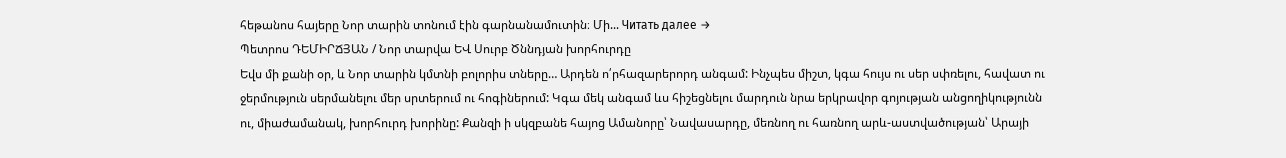հեթանոս հայերը Նոր տարին տոնում էին գարնանամուտին։ Մի... Читать далее →
Պետրոս ԴԵՄԻՐՃՅԱՆ / Նոր տարվա ԵՎ Սուրբ Ծննդյան խորհուրդը
Եվս մի քանի օր, և Նոր տարին կմտնի բոլորիս տները… Արդեն ո՛րհազարերորդ անգամ: Ինչպես միշտ, կգա հույս ու սեր սփռելու, հավատ ու ջերմություն սերմանելու մեր սրտերում ու հոգիներում: Կգա մեկ անգամ ևս հիշեցնելու մարդուն նրա երկրավոր գոյության անցողիկությունն ու, միաժամանակ, խորհուրդ խորինը: Քանզի ի սկզբանե հայոց Ամանորը՝ Նավասարդը, մեռնող ու հառնող արև-աստվածության՝ Արայի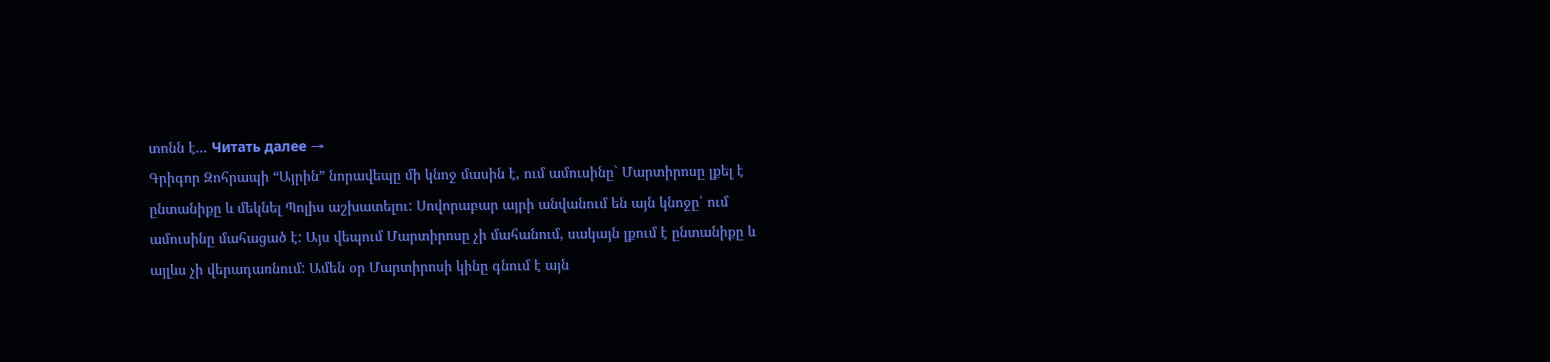տոնն է... Читать далее →
Գրիգոր Զոհրապի “Այրին” նորավեպը մի կնոջ մասին է, ում ամուսինը` Մարտիրոսը լքել է ընտանիքը և մեկնել Պոլիս աշխատելու: Սովորաբար այրի անվանում են այն կնոջը՝ ում ամուսինը մահացած է: Այս վեպում Մարտիրոսը չի մահանում, սակայն լքում է ընտանիքը և այլևս չի վերադառնում: Ամեն օր Մարտիրոսի կինը գնում է այն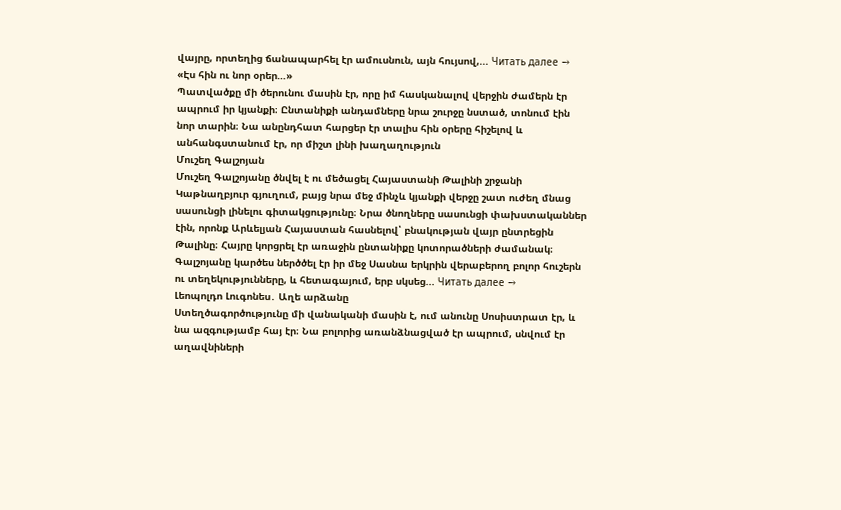վայրը, որտեղից ճանապարհել էր ամուսնուն, այն հույսով,... Читать далее →
«Էս հին ու նոր օրեր…»
Պատվածքը մի ծերունու մասին էր, որը իմ հասկանալով վերջին ժամերն էր ապրում իր կյանքի։ Ընտանիքի անդամները նրա շուրջը նստած, տոնում էին նոր տարին։ Նա անընդհատ հարցեր էր տալիս հին օրերը հիշելով և անհանգստանում էր, որ միշտ լինի խաղաղություն
Մուշեղ Գալշոյան
Մուշեղ Գալշոյանը ծնվել է ու մեծացել Հայաստանի Թալինի շրջանի Կաթնաղբյուր գյուղում, բայց նրա մեջ մինչև կյանքի վերջը շատ ուժեղ մնաց սասունցի լինելու գիտակցությունը։ Նրա ծնողները սասունցի փախստականներ էին, որոնք Արևելյան Հայաստան հասնելով՝ բնակության վայր ընտրեցին Թալինը։ Հայրը կորցրել էր առաջին ընտանիքը կոտորածների ժամանակ։ Գալշոյանը կարծես ներծծել էր իր մեջ Սասնա երկրին վերաբերող բոլոր հուշերն ու տեղեկությունները, և հետագայում, երբ սկսեց... Читать далее →
Լեոպոլդո Լուգոնես․ Աղե արձանը
Ստեղծագործությունը մի վանականի մասին է, ում անունը Սոսիստրատ էր, և նա ազգությամբ հայ էր։ Նա բոլորից առանձնացված էր ապրում, սնվում էր աղավնիների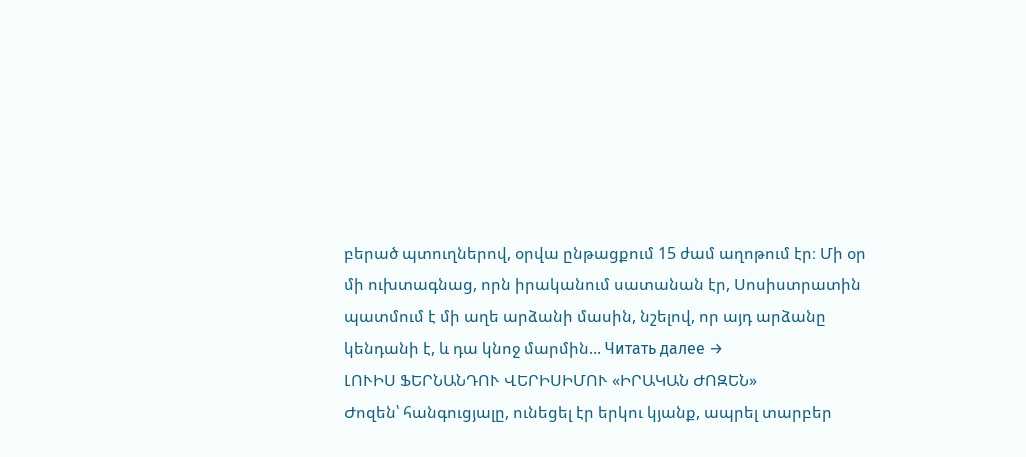բերած պտուղներով, օրվա ընթացքում 15 ժամ աղոթում էր։ Մի օր մի ուխտագնաց, որն իրականում սատանան էր, Սոսիստրատին պատմում է մի աղե արձանի մասին, նշելով, որ այդ արձանը կենդանի է, և դա կնոջ մարմին... Читать далее →
ԼՈՒԻՍ ՖԵՐՆԱՆԴՈՒ ՎԵՐԻՍԻՄՈՒ «ԻՐԱԿԱՆ ԺՈԶԵՆ»
Ժոզեն՝ հանգուցյալը, ունեցել էր երկու կյանք, ապրել տարբեր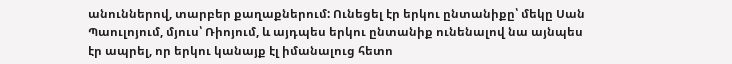անուններով, տարբեր քաղաքներում: Ունեցել էր երկու ընտանիքը՝ մեկը Սան Պաուլոյում, մյուս՝ Ռիոյում, և այդպես երկու ընտանիք ունենալով նա այնպես էր ապրել, որ երկու կանայք էլ իմանալուց հետո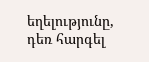եղելությունը, դեռ հարգել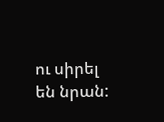ու սիրել են նրան: